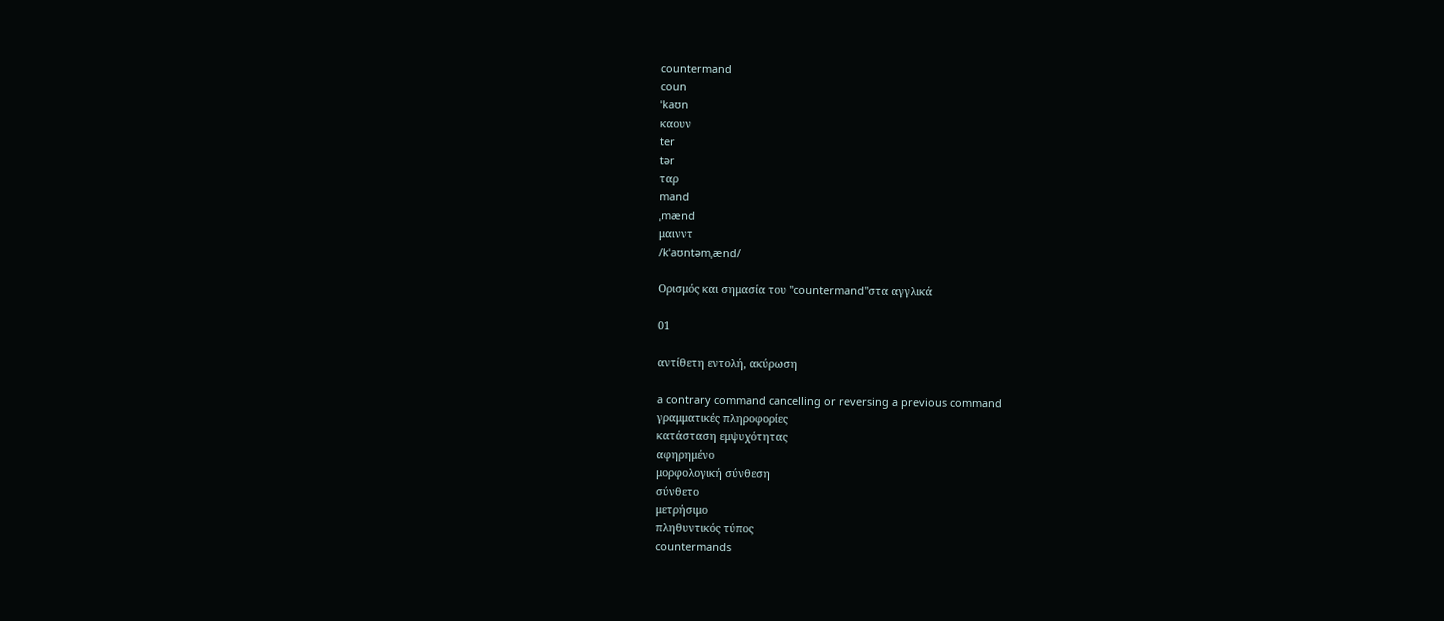countermand
coun
ˈkaʊn
καουν
ter
tər
ταρ
mand
ˌmænd
μαινντ
/kˈaʊntəmˌænd/

Ορισμός και σημασία του "countermand"στα αγγλικά

01

αντίθετη εντολή, ακύρωση

a contrary command cancelling or reversing a previous command
γραμματικές πληροφορίες
κατάσταση εμψυχότητας
αφηρημένο
μορφολογική σύνθεση
σύνθετο
μετρήσιμο
πληθυντικός τύπος
countermands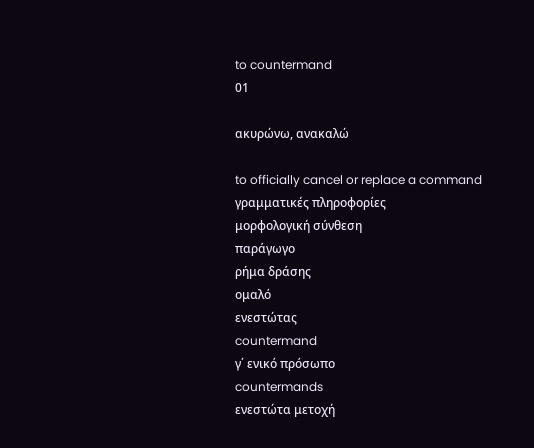to countermand
01

ακυρώνω, ανακαλώ

to officially cancel or replace a command
γραμματικές πληροφορίες
μορφολογική σύνθεση
παράγωγο
ρήμα δράσης
ομαλό
ενεστώτας
countermand
γ΄ ενικό πρόσωπο
countermands
ενεστώτα μετοχή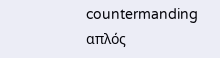countermanding
απλός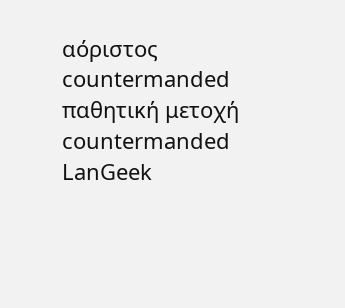αόριστος
countermanded
παθητική μετοχή
countermanded
LanGeek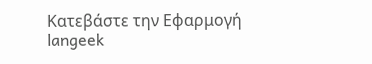Κατεβάστε την Εφαρμογή
langeek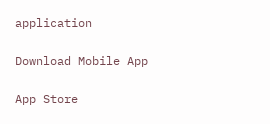application

Download Mobile App

App Store